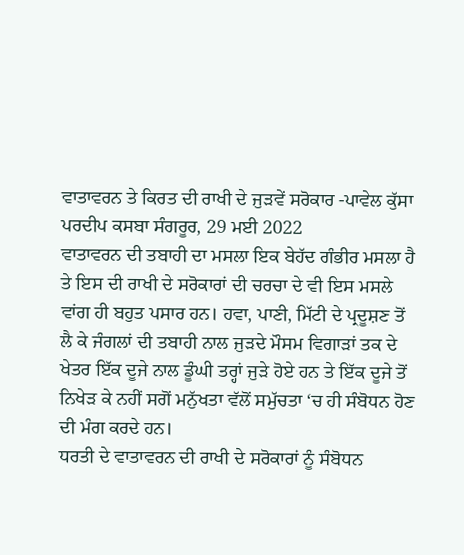ਵਾਤਾਵਰਨ ਤੇ ਕਿਰਤ ਦੀ ਰਾਖੀ ਦੇ ਜੁੜਵੇਂ ਸਰੋਕਾਰ -ਪਾਵੇਲ ਕੁੱਸਾ
ਪਰਦੀਪ ਕਸਬਾ ਸੰਗਰੂਰ, 29 ਮਈ 2022
ਵਾਤਾਵਰਨ ਦੀ ਤਬਾਹੀ ਦਾ ਮਸਲਾ ਇਕ ਬੇਹੱਦ ਗੰਭੀਰ ਮਸਲਾ ਹੈ ਤੇ ਇਸ ਦੀ ਰਾਖੀ ਦੇ ਸਰੋਕਾਰਾਂ ਦੀ ਚਰਚਾ ਦੇ ਵੀ ਇਸ ਮਸਲੇ ਵਾਂਗ ਹੀ ਬਹੁਤ ਪਸਾਰ ਹਨ। ਹਵਾ, ਪਾਣੀ, ਮਿੱਟੀ ਦੇ ਪ੍ਰਦੂਸ਼ਣ ਤੋਂ ਲੈ ਕੇ ਜੰਗਲਾਂ ਦੀ ਤਬਾਹੀ ਨਾਲ ਜੁਡ਼ਦੇ ਮੌਸਮ ਵਿਗਾੜਾਂ ਤਕ ਦੇ ਖੇਤਰ ਇੱਕ ਦੂਜੇ ਨਾਲ ਡੂੰਘੀ ਤਰ੍ਹਾਂ ਜੁੜੇ ਹੋਏ ਹਨ ਤੇ ਇੱਕ ਦੂਜੇ ਤੋਂ ਨਿਖੇੜ ਕੇ ਨਹੀਂ ਸਗੋਂ ਮਨੁੱਖਤਾ ਵੱਲੋਂ ਸਮੁੱਚਤਾ ‘ਚ ਹੀ ਸੰਬੋਧਨ ਹੋਣ ਦੀ ਮੰਗ ਕਰਦੇ ਹਨ।
ਧਰਤੀ ਦੇ ਵਾਤਾਵਰਨ ਦੀ ਰਾਖੀ ਦੇ ਸਰੋਕਾਰਾਂ ਨੂੰ ਸੰਬੋਧਨ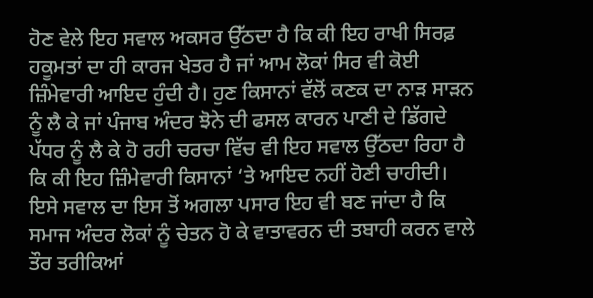ਹੋਣ ਵੇਲੇ ਇਹ ਸਵਾਲ ਅਕਸਰ ਉੱਠਦਾ ਹੈ ਕਿ ਕੀ ਇਹ ਰਾਖੀ ਸਿਰਫ਼ ਹਕੂਮਤਾਂ ਦਾ ਹੀ ਕਾਰਜ ਖੇਤਰ ਹੈ ਜਾਂ ਆਮ ਲੋਕਾਂ ਸਿਰ ਵੀ ਕੋਈ ਜ਼ਿੰਮੇਵਾਰੀ ਆਇਦ ਹੁੰਦੀ ਹੈ। ਹੁਣ ਕਿਸਾਨਾਂ ਵੱਲੋਂ ਕਣਕ ਦਾ ਨਾੜ ਸਾੜਨ ਨੂੰ ਲੈ ਕੇ ਜਾਂ ਪੰਜਾਬ ਅੰਦਰ ਝੋਨੇ ਦੀ ਫਸਲ ਕਾਰਨ ਪਾਣੀ ਦੇ ਡਿੱਗਦੇ ਪੱਧਰ ਨੂੰ ਲੈ ਕੇ ਹੋ ਰਹੀ ਚਰਚਾ ਵਿੱਚ ਵੀ ਇਹ ਸਵਾਲ ਉੱਠਦਾ ਰਿਹਾ ਹੈ ਕਿ ਕੀ ਇਹ ਜ਼ਿੰਮੇਵਾਰੀ ਕਿਸਾਨਾਂ ‘ਤੇ ਆਇਦ ਨਹੀਂ ਹੋਣੀ ਚਾਹੀਦੀ। ਇਸੇ ਸਵਾਲ ਦਾ ਇਸ ਤੋਂ ਅਗਲਾ ਪਸਾਰ ਇਹ ਵੀ ਬਣ ਜਾਂਦਾ ਹੈ ਕਿ ਸਮਾਜ ਅੰਦਰ ਲੋਕਾਂ ਨੂੰ ਚੇਤਨ ਹੋ ਕੇ ਵਾਤਾਵਰਨ ਦੀ ਤਬਾਹੀ ਕਰਨ ਵਾਲੇ ਤੌਰ ਤਰੀਕਿਆਂ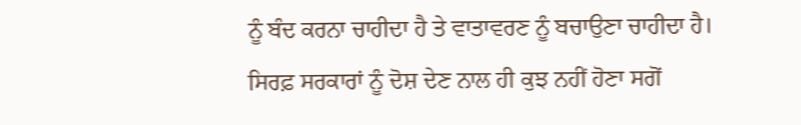ਨੂੰ ਬੰਦ ਕਰਨਾ ਚਾਹੀਦਾ ਹੈ ਤੇ ਵਾਤਾਵਰਣ ਨੂੰ ਬਚਾਉਣਾ ਚਾਹੀਦਾ ਹੈ। ਸਿਰਫ਼ ਸਰਕਾਰਾਂ ਨੂੰ ਦੋਸ਼ ਦੇਣ ਨਾਲ ਹੀ ਕੁਝ ਨਹੀਂ ਹੋਣਾ ਸਗੋਂ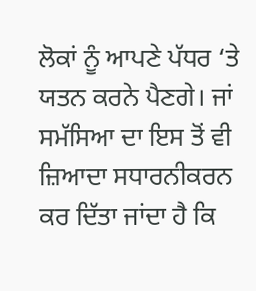ਲੋਕਾਂ ਨੂੰ ਆਪਣੇ ਪੱਧਰ ‘ਤੇ ਯਤਨ ਕਰਨੇ ਪੈਣਗੇ। ਜਾਂ ਸਮੱਸਿਆ ਦਾ ਇਸ ਤੋਂ ਵੀ ਜ਼ਿਆਦਾ ਸਧਾਰਨੀਕਰਨ ਕਰ ਦਿੱਤਾ ਜਾਂਦਾ ਹੈ ਕਿ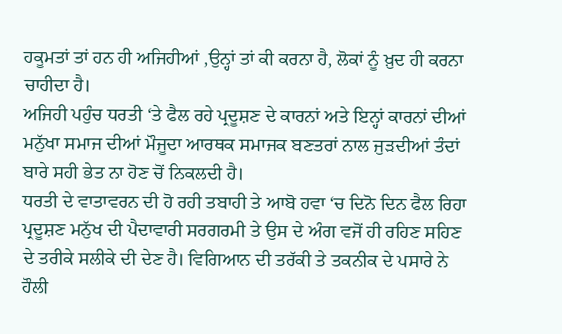ਹਕੂਮਤਾਂ ਤਾਂ ਹਨ ਹੀ ਅਜਿਹੀਆਂ ,ਉਨ੍ਹਾਂ ਤਾਂ ਕੀ ਕਰਨਾ ਹੈ, ਲੋਕਾਂ ਨੂੰ ਖ਼ੁਦ ਹੀ ਕਰਨਾ ਚਾਹੀਦਾ ਹੈ।
ਅਜਿਹੀ ਪਹੁੰਚ ਧਰਤੀ ‘ਤੇ ਫੈਲ ਰਹੇ ਪ੍ਰਦੂਸ਼ਣ ਦੇ ਕਾਰਨਾਂ ਅਤੇ ਇਨ੍ਹਾਂ ਕਾਰਨਾਂ ਦੀਆਂ ਮਨੁੱਖਾ ਸਮਾਜ ਦੀਆਂ ਮੌਜੂਦਾ ਆਰਥਕ ਸਮਾਜਕ ਬਣਤਰਾਂ ਨਾਲ ਜੁੜਦੀਆਂ ਤੰਦਾਂ ਬਾਰੇ ਸਹੀ ਭੇਤ ਨਾ ਹੋਣ ਚੋਂ ਨਿਕਲਦੀ ਹੈ।
ਧਰਤੀ ਦੇ ਵਾਤਾਵਰਨ ਦੀ ਹੋ ਰਹੀ ਤਬਾਹੀ ਤੇ ਆਬੋ ਹਵਾ ‘ਚ ਦਿਨੋ ਦਿਨ ਫੈਲ ਰਿਹਾ ਪ੍ਰਦੂਸ਼ਣ ਮਨੁੱਖ ਦੀ ਪੈਦਾਵਾਰੀ ਸਰਗਰਮੀ ਤੇ ਉਸ ਦੇ ਅੰਗ ਵਜੋਂ ਹੀ ਰਹਿਣ ਸਹਿਣ ਦੇ ਤਰੀਕੇ ਸਲੀਕੇ ਦੀ ਦੇਣ ਹੈ। ਵਿਗਿਆਨ ਦੀ ਤਰੱਕੀ ਤੇ ਤਕਨੀਕ ਦੇ ਪਸਾਰੇ ਨੇ ਹੌਲੀ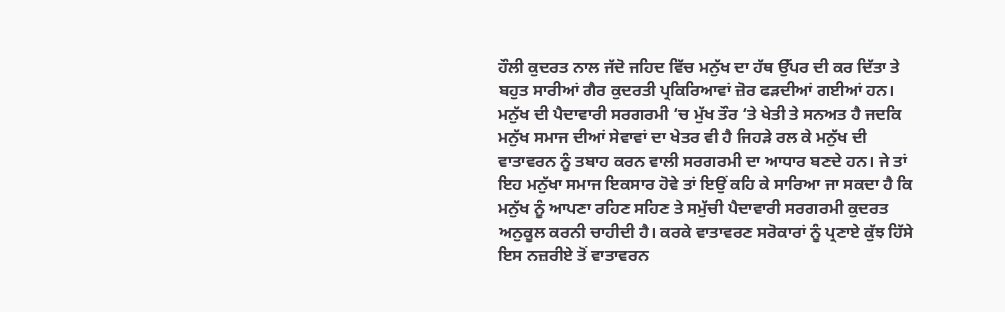ਹੌਲੀ ਕੁਦਰਤ ਨਾਲ ਜੱਦੋ ਜਹਿਦ ਵਿੱਚ ਮਨੁੱਖ ਦਾ ਹੱਥ ਉੱਪਰ ਦੀ ਕਰ ਦਿੱਤਾ ਤੇ ਬਹੁਤ ਸਾਰੀਆਂ ਗੈਰ ਕੁਦਰਤੀ ਪ੍ਰਕਿਰਿਆਵਾਂ ਜ਼ੋਰ ਫੜਦੀਆਂ ਗਈਆਂ ਹਨ। ਮਨੁੱਖ ਦੀ ਪੈਦਾਵਾਰੀ ਸਰਗਰਮੀ ‘ਚ ਮੁੱਖ ਤੌਰ ‘ਤੇ ਖੇਤੀ ਤੇ ਸਨਅਤ ਹੈ ਜਦਕਿ ਮਨੁੱਖ ਸਮਾਜ ਦੀਆਂ ਸੇਵਾਵਾਂ ਦਾ ਖੇਤਰ ਵੀ ਹੈ ਜਿਹੜੇ ਰਲ ਕੇ ਮਨੁੱਖ ਦੀ ਵਾਤਾਵਰਨ ਨੂੰ ਤਬਾਹ ਕਰਨ ਵਾਲੀ ਸਰਗਰਮੀ ਦਾ ਆਧਾਰ ਬਣਦੇ ਹਨ। ਜੇ ਤਾਂ ਇਹ ਮਨੁੱਖਾ ਸਮਾਜ ਇਕਸਾਰ ਹੋਵੇ ਤਾਂ ਇਉਂ ਕਹਿ ਕੇ ਸਾਰਿਆ ਜਾ ਸਕਦਾ ਹੈ ਕਿ ਮਨੁੱਖ ਨੂੰ ਆਪਣਾ ਰਹਿਣ ਸਹਿਣ ਤੇ ਸਮੁੱਚੀ ਪੈਦਾਵਾਰੀ ਸਰਗਰਮੀ ਕੁਦਰਤ ਅਨੁਕੂਲ ਕਰਨੀ ਚਾਹੀਦੀ ਹੈ। ਕਰਕੇ ਵਾਤਾਵਰਣ ਸਰੋਕਾਰਾਂ ਨੂੰ ਪ੍ਰਣਾਏ ਕੁੱਝ ਹਿੱਸੇ ਇਸ ਨਜ਼ਰੀਏ ਤੋਂ ਵਾਤਾਵਰਨ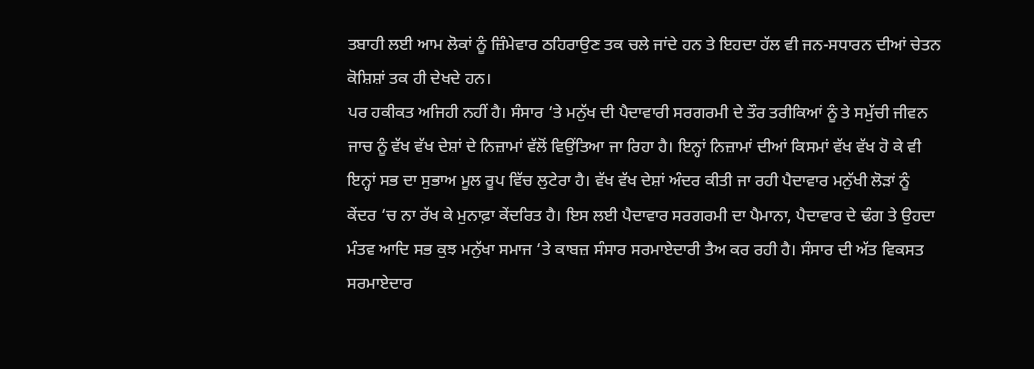ਤਬਾਹੀ ਲਈ ਆਮ ਲੋਕਾਂ ਨੂੰ ਜ਼ਿੰਮੇਵਾਰ ਠਹਿਰਾਉਣ ਤਕ ਚਲੇ ਜਾਂਦੇ ਹਨ ਤੇ ਇਹਦਾ ਹੱਲ ਵੀ ਜਨ-ਸਧਾਰਨ ਦੀਆਂ ਚੇਤਨ ਕੋਸ਼ਿਸ਼ਾਂ ਤਕ ਹੀ ਦੇਖਦੇ ਹਨ।
ਪਰ ਹਕੀਕਤ ਅਜਿਹੀ ਨਹੀਂ ਹੈ। ਸੰਸਾਰ ‘ਤੇ ਮਨੁੱਖ ਦੀ ਪੈਦਾਵਾਰੀ ਸਰਗਰਮੀ ਦੇ ਤੌਰ ਤਰੀਕਿਆਂ ਨੂੰ ਤੇ ਸਮੁੱਚੀ ਜੀਵਨ ਜਾਚ ਨੂੰ ਵੱਖ ਵੱਖ ਦੇਸ਼ਾਂ ਦੇ ਨਿਜ਼ਾਮਾਂ ਵੱਲੋਂ ਵਿਉਂਤਿਆ ਜਾ ਰਿਹਾ ਹੈ। ਇਨ੍ਹਾਂ ਨਿਜ਼ਾਮਾਂ ਦੀਆਂ ਕਿਸਮਾਂ ਵੱਖ ਵੱਖ ਹੋ ਕੇ ਵੀ ਇਨ੍ਹਾਂ ਸਭ ਦਾ ਸੁਭਾਅ ਮੂਲ ਰੂਪ ਵਿੱਚ ਲੁਟੇਰਾ ਹੈ। ਵੱਖ ਵੱਖ ਦੇਸ਼ਾਂ ਅੰਦਰ ਕੀਤੀ ਜਾ ਰਹੀ ਪੈਦਾਵਾਰ ਮਨੁੱਖੀ ਲੋੜਾਂ ਨੂੰ ਕੇਂਦਰ ‘ਚ ਨਾ ਰੱਖ ਕੇ ਮੁਨਾਫ਼ਾ ਕੇਂਦਰਿਤ ਹੈ। ਇਸ ਲਈ ਪੈਦਾਵਾਰ ਸਰਗਰਮੀ ਦਾ ਪੈਮਾਨਾ, ਪੈਦਾਵਾਰ ਦੇ ਢੰਗ ਤੇ ਉਹਦਾ ਮੰਤਵ ਆਦਿ ਸਭ ਕੁਝ ਮਨੁੱਖਾ ਸਮਾਜ ‘ਤੇ ਕਾਬਜ਼ ਸੰਸਾਰ ਸਰਮਾਏਦਾਰੀ ਤੈਅ ਕਰ ਰਹੀ ਹੈ। ਸੰਸਾਰ ਦੀ ਅੱਤ ਵਿਕਸਤ ਸਰਮਾਏਦਾਰ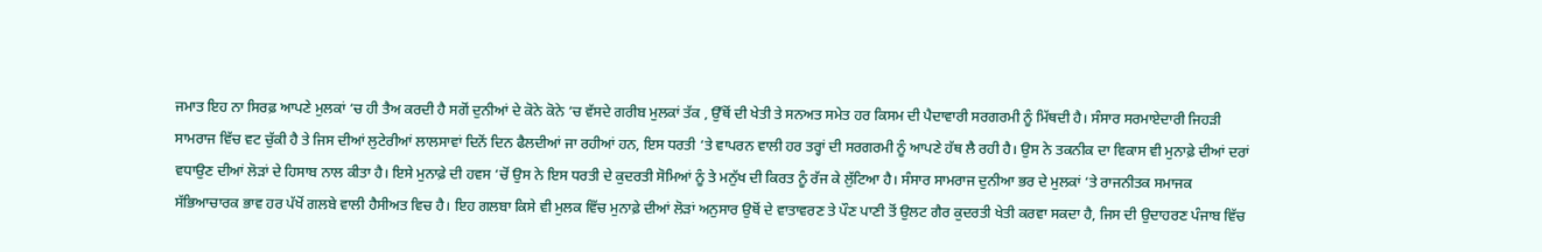ਜਮਾਤ ਇਹ ਨਾ ਸਿਰਫ਼ ਆਪਣੇ ਮੁਲਕਾਂ ‘ਚ ਹੀ ਤੈਅ ਕਰਦੀ ਹੈ ਸਗੋਂ ਦੁਨੀਆਂ ਦੇ ਕੋਨੇ ਕੋਨੇ ‘ਚ ਵੱਸਦੇ ਗਰੀਬ ਮੁਲਕਾਂ ਤੱਕ , ਉੱਥੋਂ ਦੀ ਖੇਤੀ ਤੇ ਸਨਅਤ ਸਮੇਤ ਹਰ ਕਿਸਮ ਦੀ ਪੈਦਾਵਾਰੀ ਸਰਗਰਮੀ ਨੂੰ ਮਿੱਥਦੀ ਹੈ। ਸੰਸਾਰ ਸਰਮਾਏਦਾਰੀ ਜਿਹੜੀ ਸਾਮਰਾਜ ਵਿੱਚ ਵਟ ਚੁੱਕੀ ਹੈ ਤੇ ਜਿਸ ਦੀਆਂ ਲੁਟੇਰੀਆਂ ਲਾਲਸਾਵਾਂ ਦਿਨੋਂ ਦਿਨ ਫੈਲਦੀਆਂ ਜਾ ਰਹੀਆਂ ਹਨ, ਇਸ ਧਰਤੀ ‘ਤੇ ਵਾਪਰਨ ਵਾਲੀ ਹਰ ਤਰ੍ਹਾਂ ਦੀ ਸਰਗਰਮੀ ਨੂੰ ਆਪਣੇ ਹੱਥ ਲੈ ਰਹੀ ਹੈ। ਉਸ ਨੇ ਤਕਨੀਕ ਦਾ ਵਿਕਾਸ ਵੀ ਮੁਨਾਫ਼ੇ ਦੀਆਂ ਦਰਾਂ ਵਧਾਉਣ ਦੀਆਂ ਲੋੜਾਂ ਦੇ ਹਿਸਾਬ ਨਾਲ ਕੀਤਾ ਹੈ। ਇਸੇ ਮੁਨਾਫ਼ੇ ਦੀ ਹਵਸ ‘ਚੋਂ ਉਸ ਨੇ ਇਸ ਧਰਤੀ ਦੇ ਕੁਦਰਤੀ ਸੋਮਿਆਂ ਨੂੰ ਤੇ ਮਨੁੱਖ ਦੀ ਕਿਰਤ ਨੂੰ ਰੱਜ ਕੇ ਲੁੱਟਿਆ ਹੈ। ਸੰਸਾਰ ਸਾਮਰਾਜ ਦੁਨੀਆ ਭਰ ਦੇ ਮੁਲਕਾਂ ‘ਤੇ ਰਾਜਨੀਤਕ ਸਮਾਜਕ ਸੱਭਿਆਚਾਰਕ ਭਾਵ ਹਰ ਪੱਖੋਂ ਗਲਬੇ ਵਾਲੀ ਹੈਸੀਅਤ ਵਿਚ ਹੈ। ਇਹ ਗਲਬਾ ਕਿਸੇ ਵੀ ਮੁਲਕ ਵਿੱਚ ਮੁਨਾਫ਼ੇ ਦੀਆਂ ਲੋੜਾਂ ਅਨੁਸਾਰ ਉਥੋਂ ਦੇ ਵਾਤਾਵਰਣ ਤੇ ਪੌਣ ਪਾਣੀ ਤੋਂ ਉਲਟ ਗੈਰ ਕੁਦਰਤੀ ਖੇਤੀ ਕਰਵਾ ਸਕਦਾ ਹੈ, ਜਿਸ ਦੀ ਉਦਾਹਰਣ ਪੰਜਾਬ ਵਿੱਚ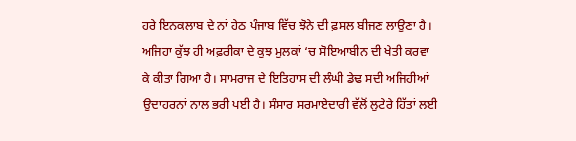ਹਰੇ ਇਨਕਲਾਬ ਦੇ ਨਾਂ ਹੇਠ ਪੰਜਾਬ ਵਿੱਚ ਝੋਨੇ ਦੀ ਫ਼ਸਲ ਬੀਜਣ ਲਾਉਣਾ ਹੈ। ਅਜਿਹਾ ਕੁੱਝ ਹੀ ਅਫ਼ਰੀਕਾ ਦੇ ਕੁਝ ਮੁਲਕਾਂ ‘ਚ ਸੋਇਆਬੀਨ ਦੀ ਖੇਤੀ ਕਰਵਾ ਕੇ ਕੀਤਾ ਗਿਆ ਹੈ। ਸਾਮਰਾਜ ਦੇ ਇਤਿਹਾਸ ਦੀ ਲੰਘੀ ਡੇਢ ਸਦੀ ਅਜਿਹੀਆਂ ਉਦਾਹਰਨਾਂ ਨਾਲ ਭਰੀ ਪਈ ਹੈ। ਸੰਸਾਰ ਸਰਮਾਏਦਾਰੀ ਵੱਲੋਂ ਲੁਟੇਰੇ ਹਿੱਤਾਂ ਲਈ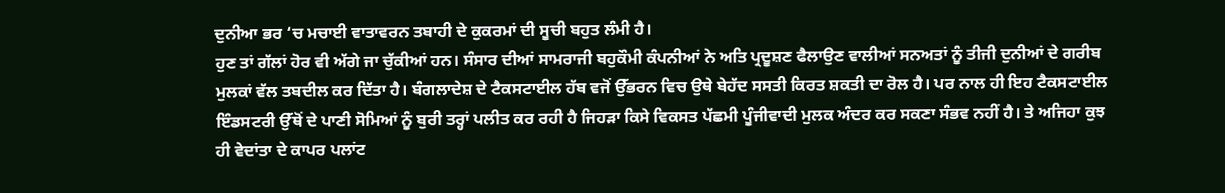ਦੁਨੀਆ ਭਰ ‘ਚ ਮਚਾਈ ਵਾਤਾਵਰਨ ਤਬਾਹੀ ਦੇ ਕੁਕਰਮਾਂ ਦੀ ਸੂਚੀ ਬਹੁਤ ਲੰਮੀ ਹੈ।
ਹੁਣ ਤਾਂ ਗੱਲਾਂ ਹੋਰ ਵੀ ਅੱਗੇ ਜਾ ਚੁੱਕੀਆਂ ਹਨ। ਸੰਸਾਰ ਦੀਆਂ ਸਾਮਰਾਜੀ ਬਹੁਕੌਮੀ ਕੰਪਨੀਆਂ ਨੇ ਅਤਿ ਪ੍ਰਦੂਸ਼ਣ ਫੈਲਾਉਣ ਵਾਲੀਆਂ ਸਨਅਤਾਂ ਨੂੰ ਤੀਜੀ ਦੁਨੀਆਂ ਦੇ ਗਰੀਬ ਮੁਲਕਾਂ ਵੱਲ ਤਬਦੀਲ ਕਰ ਦਿੱਤਾ ਹੈ। ਬੰਗਲਾਦੇਸ਼ ਦੇ ਟੈਕਸਟਾਈਲ ਹੱਬ ਵਜੋਂ ਉੱਭਰਨ ਵਿਚ ਉਥੇ ਬੇਹੱਦ ਸਸਤੀ ਕਿਰਤ ਸ਼ਕਤੀ ਦਾ ਰੋਲ ਹੈ। ਪਰ ਨਾਲ ਹੀ ਇਹ ਟੈਕਸਟਾਈਲ ਇੰਡਸਟਰੀ ਉੱਥੋਂ ਦੇ ਪਾਣੀ ਸੋਮਿਆਂ ਨੂੰ ਬੁਰੀ ਤਰ੍ਹਾਂ ਪਲੀਤ ਕਰ ਰਹੀ ਹੈ ਜਿਹੜਾ ਕਿਸੇ ਵਿਕਸਤ ਪੱਛਮੀ ਪੂੰਜੀਵਾਦੀ ਮੁਲਕ ਅੰਦਰ ਕਰ ਸਕਣਾ ਸੰਭਵ ਨਹੀਂ ਹੈ। ਤੇ ਅਜਿਹਾ ਕੁਝ ਹੀ ਵੇਦਾਂਤਾ ਦੇ ਕਾਪਰ ਪਲਾਂਟ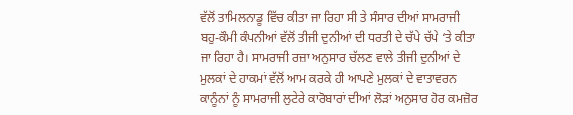ਵੱਲੋਂ ਤਾਮਿਲਨਾਡੂ ਵਿੱਚ ਕੀਤਾ ਜਾ ਰਿਹਾ ਸੀ ਤੇ ਸੰਸਾਰ ਦੀਆਂ ਸਾਮਰਾਜੀ ਬਹੁ-ਕੌਮੀ ਕੰਪਨੀਆਂ ਵੱਲੋਂ ਤੀਜੀ ਦੁਨੀਆਂ ਦੀ ਧਰਤੀ ਦੇ ਚੱਪੇ ਚੱਪੇ ‘ਤੇ ਕੀਤਾ ਜਾ ਰਿਹਾ ਹੈ। ਸਾਮਰਾਜੀ ਰਜ਼ਾ ਅਨੁਸਾਰ ਚੱਲਣ ਵਾਲੇ ਤੀਜੀ ਦੁਨੀਆਂ ਦੇ ਮੁਲਕਾਂ ਦੇ ਹਾਕਮਾਂ ਵੱਲੋਂ ਆਮ ਕਰਕੇ ਹੀ ਆਪਣੇ ਮੁਲਕਾਂ ਦੇ ਵਾਤਾਵਰਨ ਕਾਨੂੰਨਾਂ ਨੂੰ ਸਾਮਰਾਜੀ ਲੁਟੇਰੇ ਕਾਰੋਬਾਰਾਂ ਦੀਆਂ ਲੋੜਾਂ ਅਨੁਸਾਰ ਹੋਰ ਕਮਜ਼ੋਰ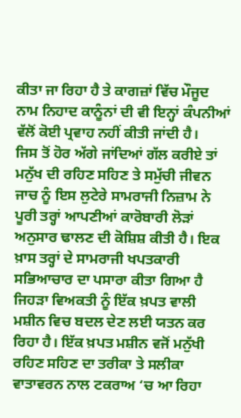ਕੀਤਾ ਜਾ ਰਿਹਾ ਹੈ ਤੇ ਕਾਗਜ਼ਾਂ ਵਿੱਚ ਮੌਜੂਦ ਨਾਮ ਨਿਹਾਦ ਕਾਨੂੰਨਾਂ ਦੀ ਵੀ ਇਨ੍ਹਾਂ ਕੰਪਨੀਆਂ ਵੱਲੋਂ ਕੋਈ ਪ੍ਰਵਾਹ ਨਹੀਂ ਕੀਤੀ ਜਾਂਦੀ ਹੈ।
ਜਿਸ ਤੋਂ ਹੋਰ ਅੱਗੇ ਜਾਂਦਿਆਂ ਗੱਲ ਕਰੀਏ ਤਾਂ ਮਨੁੱਖ ਦੀ ਰਹਿਣ ਸਹਿਣ ਤੇ ਸਮੁੱਚੀ ਜੀਵਨ ਜਾਚ ਨੂੰ ਇਸ ਲੁਟੇਰੇ ਸਾਮਰਾਜੀ ਨਿਜ਼ਾਮ ਨੇ ਪੂਰੀ ਤਰ੍ਹਾਂ ਆਪਣੀਆਂ ਕਾਰੋਬਾਰੀ ਲੋੜਾਂ ਅਨੁਸਾਰ ਢਾਲਣ ਦੀ ਕੋਸ਼ਿਸ਼ ਕੀਤੀ ਹੈ। ਇਕ ਖ਼ਾਸ ਤਰ੍ਹਾਂ ਦੇ ਸਾਮਰਾਜੀ ਖਪਤਕਾਰੀ ਸਭਿਆਚਾਰ ਦਾ ਪਸਾਰਾ ਕੀਤਾ ਗਿਆ ਹੈ ਜਿਹੜਾ ਵਿਅਕਤੀ ਨੂੰ ਇੱਕ ਖ਼ਪਤ ਵਾਲੀ ਮਸ਼ੀਨ ਵਿਚ ਬਦਲ ਦੇਣ ਲਈ ਯਤਨ ਕਰ ਰਿਹਾ ਹੈ। ਇੱਕ ਖ਼ਪਤ ਮਸ਼ੀਨ ਵਜੋਂ ਮਨੁੱਖੀ ਰਹਿਣ ਸਹਿਣ ਦਾ ਤਰੀਕਾ ਤੇ ਸਲੀਕਾ ਵਾਤਾਵਰਨ ਨਾਲ ਟਕਰਾਅ ‘ਚ ਆ ਰਿਹਾ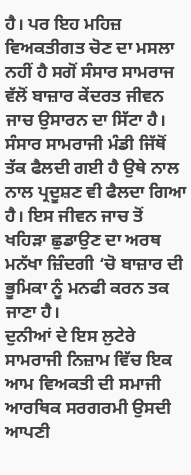ਹੈ। ਪਰ ਇਹ ਮਹਿਜ਼ ਵਿਅਕਤੀਗਤ ਚੋਣ ਦਾ ਮਸਲਾ ਨਹੀਂ ਹੈ ਸਗੋਂ ਸੰਸਾਰ ਸਾਮਰਾਜ ਵੱਲੋਂ ਬਾਜ਼ਾਰ ਕੇਂਦਰਤ ਜੀਵਨ ਜਾਚ ਉਸਾਰਨ ਦਾ ਸਿੱਟਾ ਹੈ। ਸੰਸਾਰ ਸਾਮਰਾਜੀ ਮੰਡੀ ਜਿੱਥੋਂ ਤੱਕ ਫੈਲਦੀ ਗਈ ਹੈ ਉਥੇ ਨਾਲ ਨਾਲ ਪ੍ਰਦੂਸ਼ਣ ਵੀ ਫੈਲਦਾ ਗਿਆ ਹੈ। ਇਸ ਜੀਵਨ ਜਾਚ ਤੋਂ ਖਹਿੜਾ ਛੁਡਾਉਣ ਦਾ ਅਰਥ ਮਨੱਖਾ ਜ਼ਿੰਦਗੀ ‘ਚੋ ਬਾਜ਼ਾਰ ਦੀ ਭੂਮਿਕਾ ਨੂੰ ਮਨਫੀ ਕਰਨ ਤਕ ਜਾਣਾ ਹੈ।
ਦੁਨੀਆਂ ਦੇ ਇਸ ਲੁਟੇਰੇ ਸਾਮਰਾਜੀ ਨਿਜ਼ਾਮ ਵਿੱਚ ਇਕ ਆਮ ਵਿਅਕਤੀ ਦੀ ਸਮਾਜੀ ਆਰਥਿਕ ਸਰਗਰਮੀ ਉਸਦੀ ਆਪਣੀ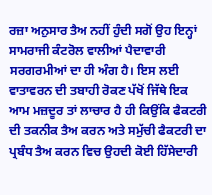ਰਜ਼ਾ ਅਨੁਸਾਰ ਤੈਅ ਨਹੀਂ ਹੁੰਦੀ ਸਗੋਂ ਉਹ ਇਨ੍ਹਾਂ ਸਾਮਰਾਜੀ ਕੰਟਰੋਲ ਵਾਲੀਆਂ ਪੈਦਾਵਾਰੀ ਸਰਗਰਮੀਆਂ ਦਾ ਹੀ ਅੰਗ ਹੈ। ਇਸ ਲਈ ਵਾਤਾਵਰਨ ਦੀ ਤਬਾਹੀ ਰੋਕਣ ਪੱਖੋਂ ਜਿੱਥੇ ਇਕ ਆਮ ਮਜ਼ਦੂਰ ਤਾਂ ਲਾਚਾਰ ਹੈ ਹੀ ਕਿਉਂਕਿ ਫੈਕਟਰੀ ਦੀ ਤਕਨੀਕ ਤੈਅ ਕਰਨ ਅਤੇ ਸਮੁੱਚੀ ਫੈਕਟਰੀ ਦਾ ਪ੍ਰਬੰਧ ਤੈਅ ਕਰਨ ਵਿਚ ਉਹਦੀ ਕੋਈ ਹਿੱਸੇਦਾਰੀ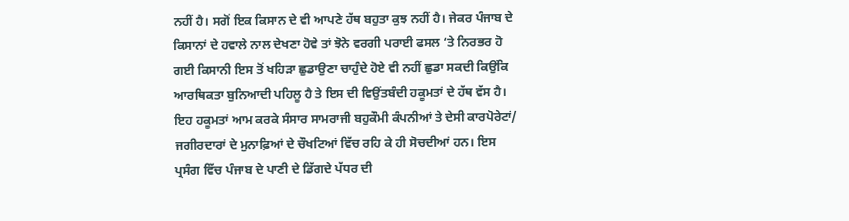ਨਹੀਂ ਹੈ। ਸਗੋਂ ਇਕ ਕਿਸਾਨ ਦੇ ਵੀ ਆਪਣੇ ਹੱਥ ਬਹੁਤਾ ਕੁਝ ਨਹੀਂ ਹੈ। ਜੇਕਰ ਪੰਜਾਬ ਦੇ ਕਿਸਾਨਾਂ ਦੇ ਹਵਾਲੇ ਨਾਲ ਦੇਖਣਾ ਹੋਵੇ ਤਾਂ ਝੋਨੇ ਵਰਗੀ ਪਰਾਈ ਫਸਲ ‘ਤੇ ਨਿਰਭਰ ਹੋ ਗਈ ਕਿਸਾਨੀ ਇਸ ਤੋਂ ਖਹਿੜਾ ਛੁਡਾਉਣਾ ਚਾਹੁੰਦੇ ਹੋਏ ਵੀ ਨਹੀਂ ਛੁਡਾ ਸਕਦੀ ਕਿਉਂਕਿ ਆਰਥਿਕਤਾ ਬੁਨਿਆਦੀ ਪਹਿਲੂ ਹੈ ਤੇ ਇਸ ਦੀ ਵਿਉਂਤਬੰਦੀ ਹਕੂਮਤਾਂ ਦੇ ਹੱਥ ਵੱਸ ਹੈ। ਇਹ ਹਕੂਮਤਾਂ ਆਮ ਕਰਕੇ ਸੰਸਾਰ ਸਾਮਰਾਜੀ ਬਹੁਕੌਮੀ ਕੰਪਨੀਆਂ ਤੇ ਦੇਸੀ ਕਾਰਪੋਰੇਟਾਂ/ ਜਗੀਰਦਾਰਾਂ ਦੇ ਮੁਨਾਫ਼ਿਆਂ ਦੇ ਚੌਖਟਿਆਂ ਵਿੱਚ ਰਹਿ ਕੇ ਹੀ ਸੋਚਦੀਆਂ ਹਨ। ਇਸ ਪ੍ਰਸੰਗ ਵਿੱਚ ਪੰਜਾਬ ਦੇ ਪਾਣੀ ਦੇ ਡਿੱਗਦੇ ਪੱਧਰ ਦੀ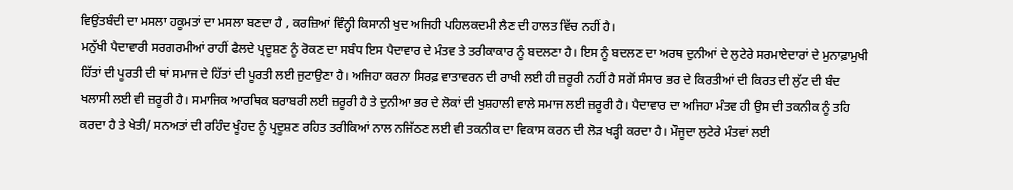ਵਿਉਂਤਬੰਦੀ ਦਾ ਮਸਲਾ ਹਕੂਮਤਾਂ ਦਾ ਮਸਲਾ ਬਣਦਾ ਹੈ , ਕਰਜ਼ਿਆਂ ਵਿੰਨ੍ਹੀ ਕਿਸਾਨੀ ਖੁਦ ਅਜਿਹੀ ਪਹਿਲਕਦਮੀ ਲੈਣ ਦੀ ਹਾਲਤ ਵਿੱਚ ਨਹੀਂ ਹੈ।
ਮਨੁੱਖੀ ਪੈਦਾਵਾਰੀ ਸਰਗਰਮੀਆਂ ਰਾਹੀਂ ਫੈਲਦੇ ਪ੍ਰਦੂਸ਼ਣ ਨੂੰ ਰੋਕਣ ਦਾ ਸਬੰਧ ਇਸ ਪੈਦਾਵਾਰ ਦੇ ਮੰਤਵ ਤੇ ਤਰੀਕਾਕਾਰ ਨੂੰ ਬਦਲਣਾ ਹੈ। ਇਸ ਨੂੰ ਬਦਲਣ ਦਾ ਅਰਥ ਦੁਨੀਆਂ ਦੇ ਲੁਟੇਰੇ ਸਰਮਾਏਦਾਰਾਂ ਦੇ ਮੁਨਾਫ਼ਾਮੁਖੀ ਹਿੱਤਾਂ ਦੀ ਪੂਰਤੀ ਦੀ ਥਾਂ ਸਮਾਜ ਦੇ ਹਿੱਤਾਂ ਦੀ ਪੂਰਤੀ ਲਈ ਜੁਟਾਉਣਾ ਹੈ। ਅਜਿਹਾ ਕਰਨਾ ਸਿਰਫ਼ ਵਾਤਾਵਰਨ ਦੀ ਰਾਖੀ ਲਈ ਹੀ ਜ਼ਰੂਰੀ ਨਹੀਂ ਹੈ ਸਗੋਂ ਸੰਸਾਰ ਭਰ ਦੇ ਕਿਰਤੀਆਂ ਦੀ ਕਿਰਤ ਦੀ ਲੁੱਟ ਦੀ ਬੰਦ ਖਲਾਸੀ ਲਈ ਵੀ ਜ਼ਰੂਰੀ ਹੈ। ਸਮਾਜਿਕ ਆਰਥਿਕ ਬਰਾਬਰੀ ਲਈ ਜ਼ਰੂਰੀ ਹੈ ਤੇ ਦੁਨੀਆ ਭਰ ਦੇ ਲੋਕਾਂ ਦੀ ਖੁਸ਼ਹਾਲੀ ਵਾਲੇ ਸਮਾਜ ਲਈ ਜ਼ਰੂਰੀ ਹੈ। ਪੈਦਾਵਾਰ ਦਾ ਅਜਿਹਾ ਮੰਤਵ ਹੀ ਉਸ ਦੀ ਤਕਨੀਕ ਨੂੰ ਤਹਿ ਕਰਦਾ ਹੈ ਤੇ ਖੇਤੀ/ ਸਨਅਤਾਂ ਦੀ ਰਹਿੰਦ ਖੂੰਹਦ ਨੂੰ ਪ੍ਰਦੂਸ਼ਣ ਰਹਿਤ ਤਰੀਕਿਆਂ ਨਾਲ ਨਜਿੱਠਣ ਲਈ ਵੀ ਤਕਨੀਕ ਦਾ ਵਿਕਾਸ ਕਰਨ ਦੀ ਲੋੜ ਖੜ੍ਹੀ ਕਰਦਾ ਹੈ। ਮੌਜੂਦਾ ਲੁਟੇਰੇ ਮੰਤਵਾਂ ਲਈ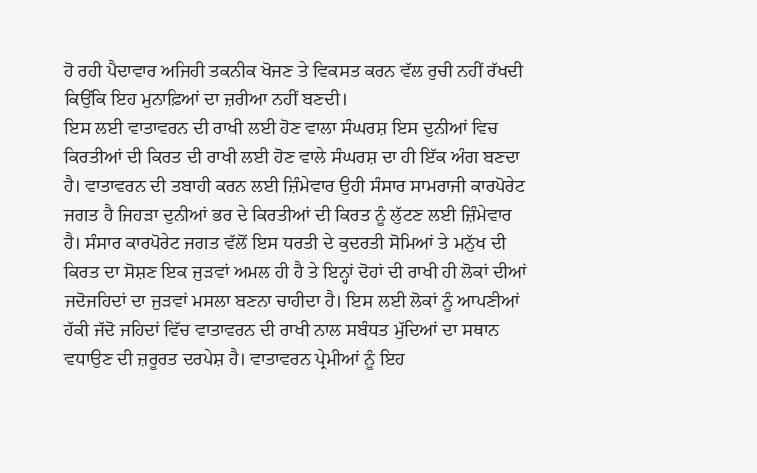ਹੋ ਰਹੀ ਪੈਦਾਵਾਰ ਅਜਿਹੀ ਤਕਨੀਕ ਖੋਜਣ ਤੇ ਵਿਕਸਤ ਕਰਨ ਵੱਲ ਰੁਚੀ ਨਹੀਂ ਰੱਖਦੀ ਕਿਉਂਕਿ ਇਹ ਮੁਨਾਫ਼ਿਆਂ ਦਾ ਜ਼ਰੀਆ ਨਹੀਂ ਬਣਦੀ।
ਇਸ ਲਈ ਵਾਤਾਵਰਨ ਦੀ ਰਾਖੀ ਲਈ ਹੋਣ ਵਾਲਾ ਸੰਘਰਸ਼ ਇਸ ਦੁਨੀਆਂ ਵਿਚ ਕਿਰਤੀਆਂ ਦੀ ਕਿਰਤ ਦੀ ਰਾਖੀ ਲਈ ਹੋਣ ਵਾਲੇ ਸੰਘਰਸ਼ ਦਾ ਹੀ ਇੱਕ ਅੰਗ ਬਣਦਾ ਹੈ। ਵਾਤਾਵਰਨ ਦੀ ਤਬਾਹੀ ਕਰਨ ਲਈ ਜ਼ਿੰਮੇਵਾਰ ਉਹੀ ਸੰਸਾਰ ਸਾਮਰਾਜੀ ਕਾਰਪੋਰੇਟ ਜਗਤ ਹੈ ਜਿਹੜਾ ਦੁਨੀਆਂ ਭਰ ਦੇ ਕਿਰਤੀਆਂ ਦੀ ਕਿਰਤ ਨੂੰ ਲੁੱਟਣ ਲਈ ਜ਼ਿੰਮੇਵਾਰ ਹੈ। ਸੰਸਾਰ ਕਾਰਪੋਰੇਟ ਜਗਤ ਵੱਲੋਂ ਇਸ ਧਰਤੀ ਦੇ ਕੁਦਰਤੀ ਸੋਮਿਆਂ ਤੇ ਮਨੁੱਖ ਦੀ ਕਿਰਤ ਦਾ ਸੋਸ਼ਣ ਇਕ ਜੁੜਵਾਂ ਅਮਲ ਹੀ ਹੈ ਤੇ ਇਨ੍ਹਾਂ ਦੋਹਾਂ ਦੀ ਰਾਖੀ ਹੀ ਲੋਕਾਂ ਦੀਆਂ ਜਦੋਜਹਿਦਾਂ ਦਾ ਜੁੜਵਾਂ ਮਸਲਾ ਬਣਨਾ ਚਾਹੀਦਾ ਹੈ। ਇਸ ਲਈ ਲੋਕਾਂ ਨੂੰ ਆਪਣੀਆਂ ਹੱਕੀ ਜੱਦੋ ਜਹਿਦਾਂ ਵਿੱਚ ਵਾਤਾਵਰਨ ਦੀ ਰਾਖੀ ਨਾਲ ਸਬੰਧਤ ਮੁੱਦਿਆਂ ਦਾ ਸਥਾਨ ਵਧਾਉਣ ਦੀ ਜ਼ਰੂਰਤ ਦਰਪੇਸ਼ ਹੈ। ਵਾਤਾਵਰਨ ਪ੍ਰੇਮੀਆਂ ਨੂੰ ਇਹ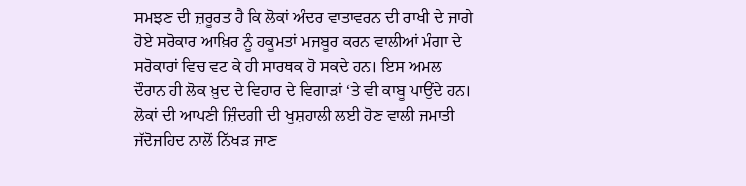ਸਮਝਣ ਦੀ ਜ਼ਰੂਰਤ ਹੈ ਕਿ ਲੋਕਾਂ ਅੰਦਰ ਵਾਤਾਵਰਨ ਦੀ ਰਾਖੀ ਦੇ ਜਾਗੇ ਹੋਏ ਸਰੋਕਾਰ ਆਖ਼ਿਰ ਨੂੰ ਹਕੂਮਤਾਂ ਮਜਬੂਰ ਕਰਨ ਵਾਲੀਆਂ ਮੰਗਾ ਦੇ ਸਰੋਕਾਰਾਂ ਵਿਚ ਵਟ ਕੇ ਹੀ ਸਾਰਥਕ ਹੋ ਸਕਦੇ ਹਨ। ਇਸ ਅਮਲ ਦੌਰਾਨ ਹੀ ਲੋਕ ਖ਼ੁਦ ਦੇ ਵਿਹਾਰ ਦੇ ਵਿਗਾੜਾਂ ‘ਤੇ ਵੀ ਕਾਬੂ ਪਾਉਂਦੇ ਹਨ।
ਲੋਕਾਂ ਦੀ ਆਪਣੀ ਜ਼ਿੰਦਗੀ ਦੀ ਖੁਸ਼ਹਾਲੀ ਲਈ ਹੋਣ ਵਾਲੀ ਜਮਾਤੀ ਜੱਦੋਜਹਿਦ ਨਾਲੋਂ ਨਿੱਖੜ ਜਾਣ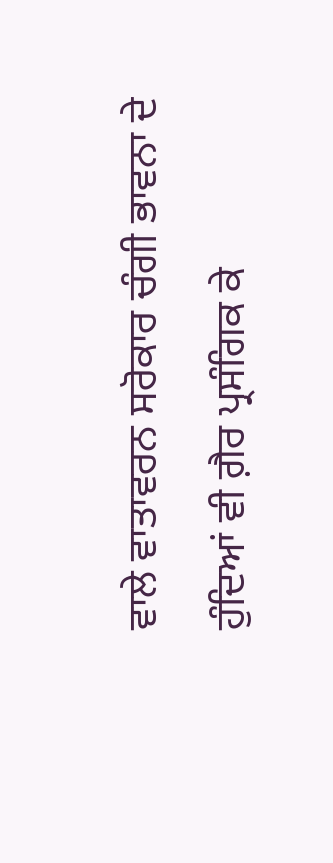ਵਾਲੇ ਵਾਤਾਵਰਨ ਸਰੋਕਾਰ ਚੰਗੀ ਭਾਵਨਾ ਦੇ ਹੁੰਦਿਆਂ ਵੀ ਗ਼ੈਰ ਪ੍ਰਸੰਗਿਕ ਕੇ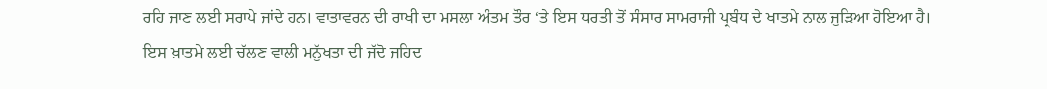ਰਹਿ ਜਾਣ ਲਈ ਸਰਾਪੇ ਜਾਂਦੇ ਹਨ। ਵਾਤਾਵਰਨ ਦੀ ਰਾਖੀ ਦਾ ਮਸਲਾ ਅੰਤਮ ਤੌਰ ‘ਤੇ ਇਸ ਧਰਤੀ ਤੋਂ ਸੰਸਾਰ ਸਾਮਰਾਜੀ ਪ੍ਰਬੰਧ ਦੇ ਖਾਤਮੇ ਨਾਲ ਜੁਡ਼ਿਆ ਹੋਇਆ ਹੈ। ਇਸ ਖ਼ਾਤਮੇ ਲਈ ਚੱਲਣ ਵਾਲੀ ਮਨੁੱਖਤਾ ਦੀ ਜੱਦੋ ਜਹਿਦ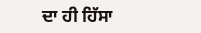ਦਾ ਹੀ ਹਿੱਸਾ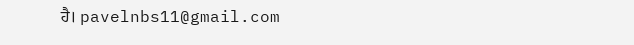ਹੈ। pavelnbs11@gmail.com